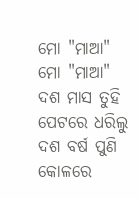ମୋ "ମାଆ"
ମୋ "ମାଆ"
ଦଶ ମାସ ତୁହି ପେଟରେ ଧରିଲୁ
ଦଶ ବର୍ଷ ପୁଣି କୋଳରେ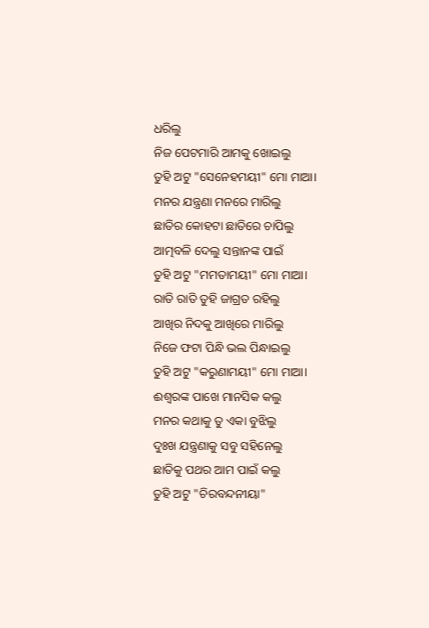ଧରିଲୁ
ନିଜ ପେଟମାରି ଆମକୁ ଖୋଇଲୁ
ତୁହି ଅଟୁ "ସେନେହମୟୀ" ମୋ ମାଆ।
ମନର ଯନ୍ତ୍ରଣା ମନରେ ମାରିଲୁ
ଛାତିର କୋହଟା ଛାତିରେ ଚାପିଲୁ
ଆତ୍ମବଳି ଦେଲୁ ସନ୍ତାନଙ୍କ ପାଇଁ
ତୁହି ଅଟୁ "ମମତାମୟୀ" ମୋ ମାଆ।
ରାତି ରାତି ତୁହି ଜାଗ୍ରତ ରହିଲୁ
ଆଖିର ନିଦକୁ ଆଖିରେ ମାରିଲୁ
ନିଜେ ଫଟା ପିନ୍ଧି ଭଲ ପିନ୍ଧାଇଲୁ
ତୁହି ଅଟୁ "କରୁଣାମୟୀ" ମୋ ମାଆ।
ଈଶ୍ବରଙ୍କ ପାଖେ ମାନସିକ କଲୁ
ମନର କଥାକୁ ତୁ ଏକା ବୁଝିଲୁ
ଦୁଃଖ ଯନ୍ତ୍ରଣାକୁ ସବୁ ସହିନେଲୁ
ଛାତିକୁ ପଥର ଆମ ପାଇଁ କଲୁ
ତୁହି ଅଟୁ "ଚିରବନ୍ଦନୀୟା"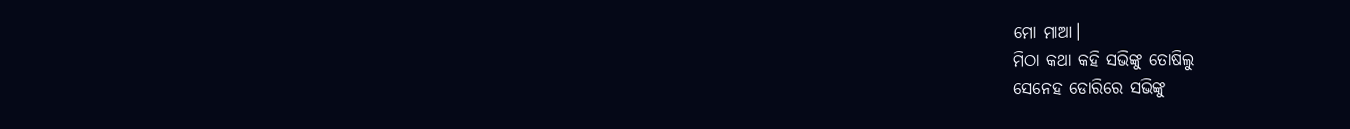ମୋ ମାଆ।
ମିଠା କଥା କହି ସଭିଙ୍କୁ ତୋଷିଲୁ
ସେନେହ ଡୋରିରେ ସଭିଙ୍କୁ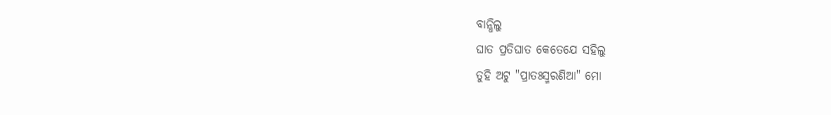ବାନ୍ଧିଲୁ
ଘାତ ପ୍ରତିଘାତ କେତେଯେ ସହିଲୁ
ତୁହି ଅଟୁ "ପ୍ରାତଃସ୍ମରଣିଆ" ମୋ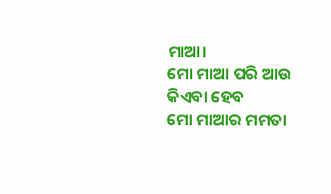ମାଆ।
ମୋ ମାଆ ପରି ଆଉ କିଏବା ହେବ
ମୋ ମାଆର ମମତା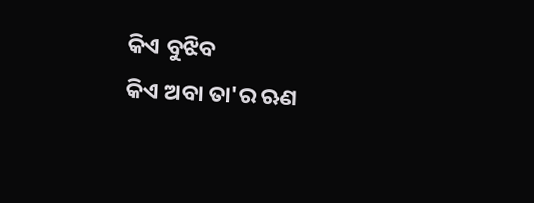କିଏ ବୁଝିବ
କିଏ ଅବା ତା'ର ଋଣ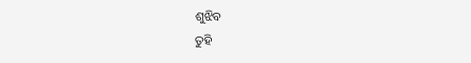ଶୁଝିବ
ତୁହି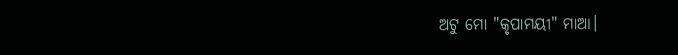ଅଟୁ ମୋ "କୃପାମୟୀ" ମାଆ।